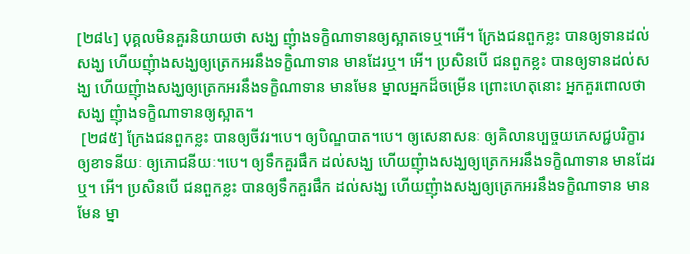[២៨៤] បុគ្គលមិនគួរនិយាយថា សង្ឃ ញុំាងទក្ខិណាទានឲ្យស្អាតទេឬ។អើ។ ក្រែងជនពួកខ្លះ បានឲ្យទានដល់សង្ឃ ហើយញុំាងសង្ឃឲ្យត្រេកអរនឹងទក្ខិណាទាន មានដែរឬ។ អើ។ ប្រសិនបើ ជនពួកខ្លះ បានឲ្យទានដល់សង្ឃ ហើយញុំាងសង្ឃឲ្យត្រេកអរនឹងទក្ខិណាទាន មានមែន ម្នាលអ្នកដ៏ចម្រើន ព្រោះហេតុនោះ អ្នកគួរពោលថា សង្ឃ ញុំាងទក្ខិណាទានឲ្យស្អាត។
 [២៨៥] ក្រែងជនពួកខ្លះ បានឲ្យចីវរ។បេ។ ឲ្យបិណ្ឌបាត។បេ។ ឲ្យសេនាសនៈ ឲ្យគិលានប្បច្ចយភេសជ្ជបរិក្ខារ ឲ្យខាទនីយៈ ឲ្យភោជនីយៈ។បេ។ ឲ្យទឹកគួរផឹក ដល់សង្ឃ ហើយញុំាងសង្ឃឲ្យត្រេកអរនឹងទក្ខិណាទាន មានដែរឬ។ អើ។ ប្រសិនបើ ជនពួកខ្លះ បានឲ្យទឹកគួរផឹក ដល់សង្ឃ ហើយញុំាងសង្ឃឲ្យត្រេកអរនឹងទក្ខិណាទាន មានមែន ម្នា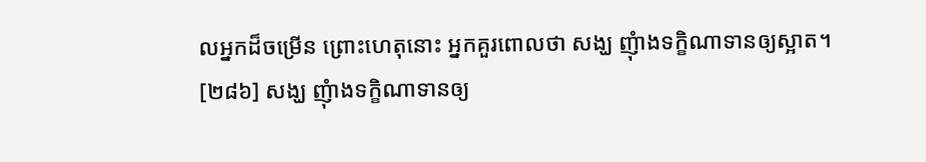លអ្នកដ៏ចម្រើន ព្រោះហេតុនោះ អ្នកគួរពោលថា សង្ឃ ញុំាងទក្ខិណាទានឲ្យស្អាត។
[២៨៦] សង្ឃ ញុំាងទក្ខិណាទានឲ្យ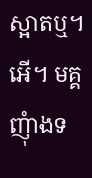ស្អាតឬ។ អើ។ មគ្គ ញុំាងទ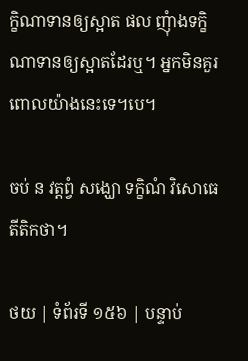ក្ខិណាទានឲ្យស្អាត ផល ញុំាងទក្ខិណាទានឲ្យស្អាតដែរឬ។ អ្នកមិនគួរពោលយ៉ាងនេះទេ។បេ។

ចប់ ន វត្តព្វំ សង្ឃោ ទក្ខិណំ វិសោធេតីតិកថា។

ថយ | ទំព័រទី ១៥៦ | បន្ទាប់